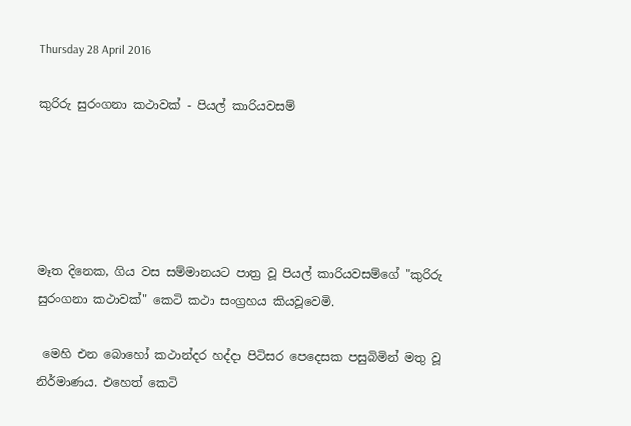Thursday 28 April 2016

කුරිරු සුරංගනා කථාවක් - පියල් කාරියවසම්





මෑත දිනෙක, ගිය වස සම්මානයට පාත්‍ර වූ පියල් කාරියවසම්ගේ "කුරිරු සුරංගනා කථාවක්" කෙටි කථා සංග්‍රහය කියවූවෙමි.

 මෙහි එන බොහෝ කථාන්දර හද්දා පිටිසර පෙදෙසක පසුබිමින් මතු වූ නිර්මාණය. එහෙත් කෙටි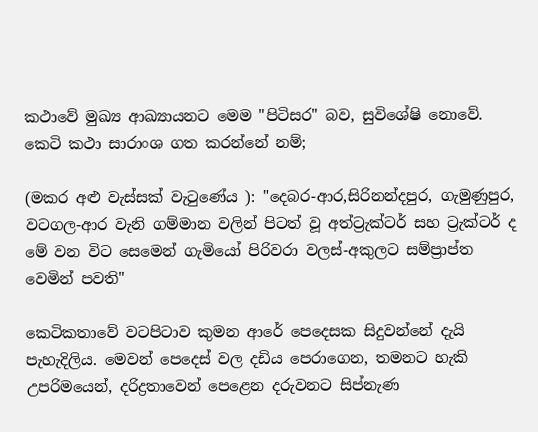කථාවේ මුඛ්‍ය ආඛ්‍යායනට මෙම "පිටිසර" බව, සුවිශේෂි නොවේ. කෙටි කථා සාරාංශ ගත කරන්නේ නම්;

(මකර අළු වැස්සක් වැටුණේය ): "දෙබර-ආර,සිරිනන්දපුර, ගැමුණුපුර, වටගල-ආර වැනි ගම්මාන වලින් පිටත් වූ අත්ට්‍රැක්ටර් සහ ට්‍රැක්ටර් ද මේ වන විට සෙමෙන් ගැමියෝ පිරිවරා වලස්-අකුලට සම්ප්‍රාප්ත වෙමින් පවති"

කෙටිකතාවේ වටපිටාව කුමන ආරේ පෙදෙසක සිදුවන්නේ දැයි පැහැදිලිය. මෙවන් පෙදෙස් වල දඩිය පෙරාගෙන, තමනට හැකි උපරිමයෙන්, දරිද්‍රතාවෙන් පෙළෙන දරුවනට සිප්නැණ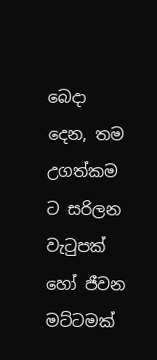බෙදා දෙන, තම උගත්කම ට සරිලන වැටුපක් හෝ ජීවන මට්ටමක්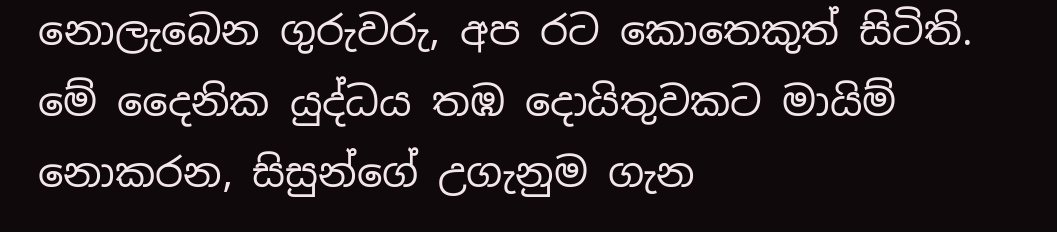නොලැබෙන ගුරුවරු, අප රට කොතෙකුත් සිටිති. මේ දෛනික යුද්ධය තඹ දොයිතුවකට මායිම් නොකරන, සිසුන්ගේ උගැනුම ගැන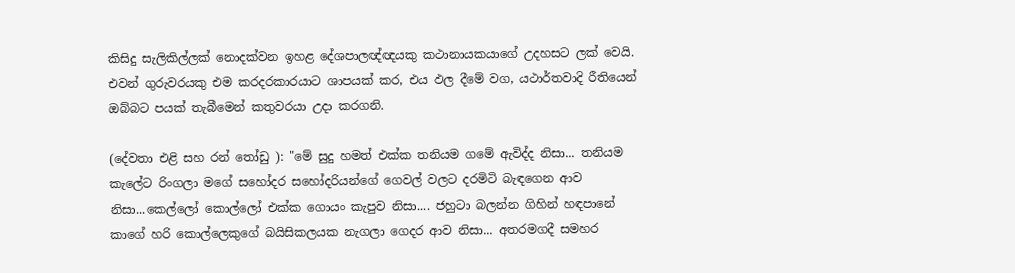කිසිදු සැලිකිල්ලක් නොදක්වන ඉහළ දේශපාලඥ්ඥයකු කථානායකයාගේ උදහසට ලක් වෙයි. එවන් ගුරුවරයකු එම කරදරකාරයාට ශාපයක් කර, එය ඵල දීමේ වග, යථාර්තවාදි රීතියෙන් ඔබ්බට පයක් තැබීමෙන් කතුවරයා උදා කරගනි.

(දේවතා එළි සහ රන් තෝඩු ): "මේ සුදු හමත් එක්ක තනියම ගමේ ඇවිද්ද නිසා... තනියම කැලේට රිංගලා මගේ සහෝදර සහෝදරියන්ගේ ගෙවල් වලට දරමිටි බැඳගෙන ආව නිසා...කෙල්ලෝ කොල්ලෝ එක්ක ගොයං කැපුව නිසා.... ජහුටා බලන්න ගිහින් හඳපානේ කාගේ හරි කොල්ලෙකුගේ බයිසිකලයක නැගලා ගෙදර ආව නිසා... අතරමගදී සමහර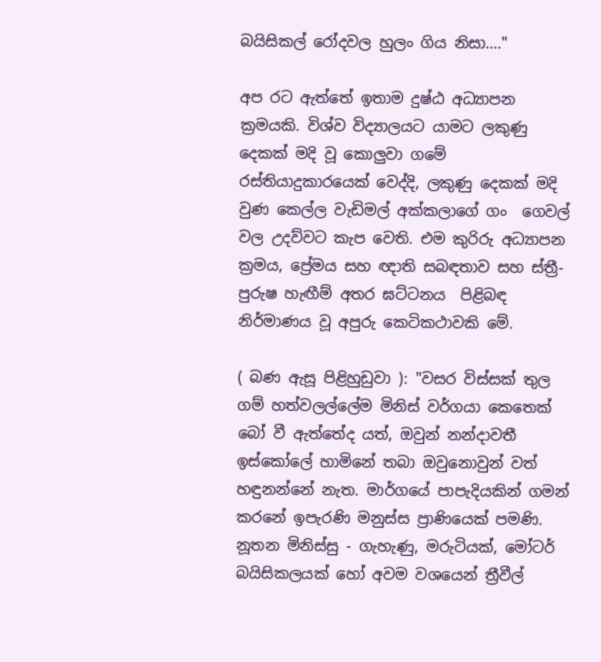බයිසිකල් රෝදවල හුලං ගිය නිසා...."

අප රට ඇත්තේ ඉතාම දුෂ්ඨ අධ්‍යාපන ක්‍රමයකි. විශ්ව විද්‍යාලයට යාමට ලකුණු දෙකක් මදි වූ කොලුවා ගමේ රස්තියාදුකාරයෙක් වෙද්දි, ලකුණු දෙකක් මදි වුණ කෙල්ල වැඩිමල් අක්කලාගේ ගං  ගෙවල් වල උදව්වට කැප වෙති. එම කුරිරු අධ්‍යාපන ක්‍රමය, ප්‍රේමය සහ ඥාති සබඳතාව සහ ස්ත්‍රී-පුරුෂ හැඟීම් අතර ඝට්ටනය  පිළිබඳ නිර්මාණය වූ අපුරු කෙටිකථාවකි මේ.

( බණ ඇසූ පිළිහුඩුවා ): "වසර විස්සක් තුල ගම් හත්වලල්ලේම මිනිස් වර්ගයා කෙතෙක් බෝ වී ඇත්තේද යත්, ඔවුන් නන්දාවතී ඉස්කෝලේ හාමිනේ තබා ඔවුනොවුන් වත් හඳුනන්නේ නැත. මාර්ගයේ පාපැදියකින් ගමන් කරනේ ඉපැරණි මනුස්ස ප්‍රාණියෙක් පමණි. නූතන මිනිස්සු - ගැහැණු, මරුටියක්, මෝටර් බයිසිකලයක් හෝ අවම වශයෙන් ත්‍රීවීල්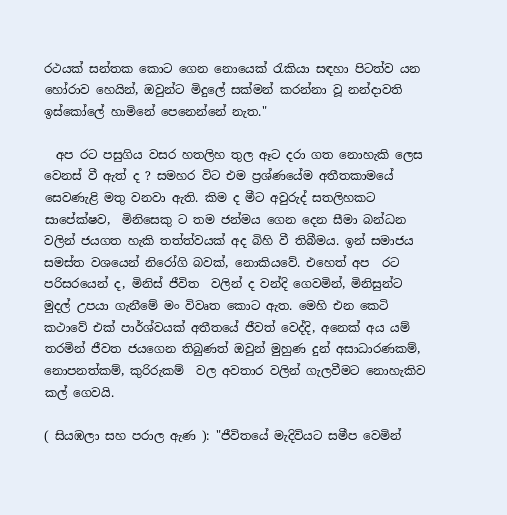රථයක් සන්තක කොට ගෙන නොයෙක් රැකියා සඳහා පිටත්ව යන හෝරාව හෙයින්, ඔවුන්ට මිදුලේ සක්මන් කරන්නා වූ නන්දාවති ඉස්කෝලේ හාමිනේ පෙනෙන්නේ නැත."

  අප රට පසුගිය වසර හතලිහ තුල ඈට දරා ගත නොහැකි ලෙස වෙනස් වී ඇත් ද ? සමහර විට එම ප්‍රශ්ණයේම අතීතකාමයේ සෙවණැළි මතු වනවා ඇති. කිම ද මීට අවුරුද් සතලිහකට සාපේක්ෂව,  මිනිසෙකු ට තම ජන්මය ගෙන දෙන සීමා බන්ධන වලින් ජයගත හැකි තත්ත්වයක් අද බිහි වී තිබීමය. ඉන් සමාජය සමස්ත වශයෙන් නිරෝගි බවක්, නොකියවේ. එහෙත් අප  රට පරිසරයෙන් ද, මිනිස් ජීවිත  වලින් ද වන්දි ගෙවමින්, මිනිසුන්ට මුදල් උපයා ගැනීමේ මං විවෘත කොට ඇත. මෙහි එන කෙටි කථාවේ එක් පාර්ශ්වයක් අතීතයේ ජීවත් වෙද්දි, අනෙක් අය යම් තරමින් ජීවත ජයගෙන තිබුණත් ඔවුන් මුහුණ දුන් අසාධාරණකම්, නොපනත්කම්, කුරිරුකම්  වල අවතාර වලින් ගැලවීමට නොහැකිව  කල් ගෙවයි.

( සියඹලා සහ පරාල ඇණ ): "ජීවිතයේ මැදිවියට සමීප වෙමින්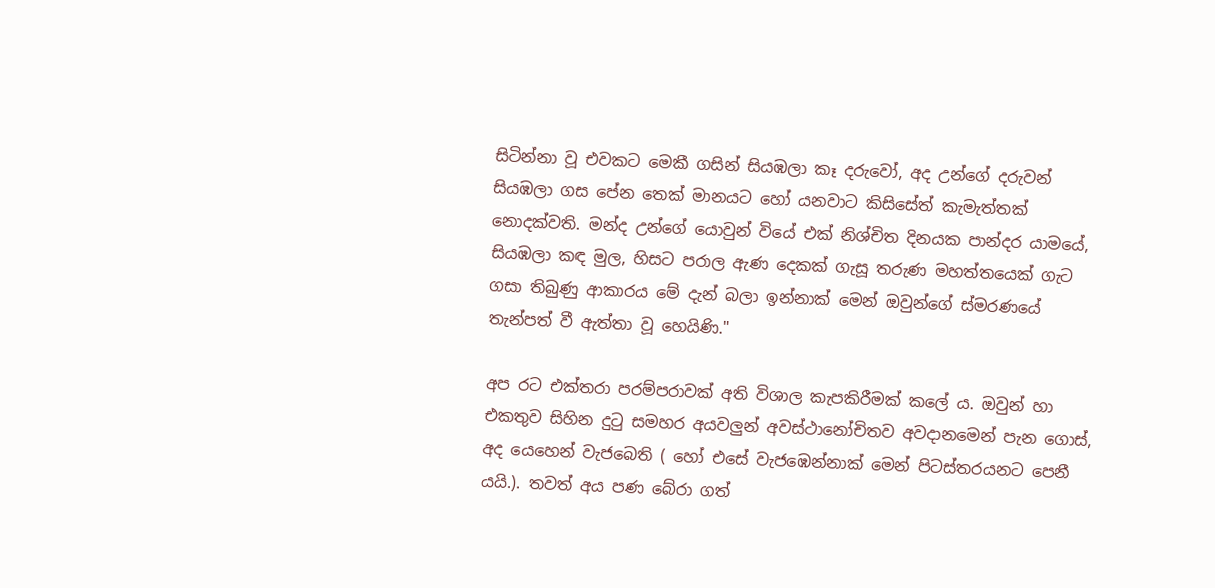සිටින්නා වූ එවකට මෙකී ගසින් සියඹලා කෑ දරුවෝ, අද උන්ගේ දරුවන් සියඹලා ගස පේන තෙක් මානයට හෝ යනවාට කිසිසේත් කැමැත්තක් නොදක්වති. මන්ද උන්ගේ යොවුන් වියේ එක් නිශ්චිත දිනයක පාන්දර යාමයේ, සියඹලා කඳ මුල, හිසට පරාල ඇණ දෙකක් ගැසූ තරුණ මහත්තයෙක් ගැට ගසා තිබුණු ආකාරය මේ දැන් බලා ඉන්නාක් මෙන් ඔවුන්ගේ ස්මරණයේ තැන්පත් වී ඇත්තා වූ හෙයිණි."

අප රට එක්තරා පරම්පරාවක් අති විශාල කැපකිරීමක් කලේ ය. ඔවුන් හා එකතුව සිහින දුටු සමහර අයවලුන් අවස්ථානෝචිතව අවදානමෙන් පැන ගොස්, අද යෙහෙන් වැජබෙති ( හෝ එසේ වැජඹෙන්නාක් මෙන් පිටස්තරයනට පෙනී යයි.). තවත් අය පණ බේරා ගත්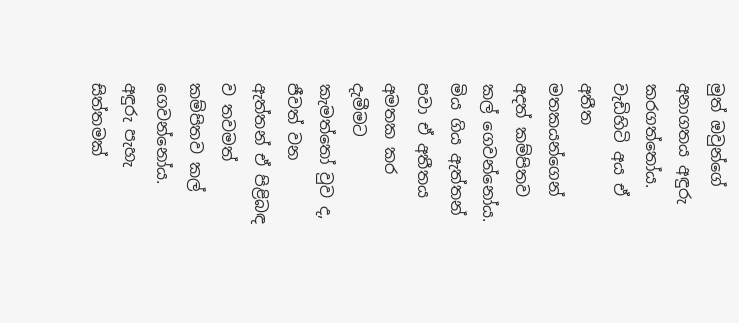මුත් ඔවුන්ගේ අනාගතය අඳුරු කරගත්තෝය. වැඩිහිටි අය ඒ අතීත මතකයන්ගෙන් අදත් කම්පිතව කල් ගෙවන්නෝය. මිය ගිය ඇත්තන් පවා ඒ අතීතය අමතක කර දැමීමට කැමත්තෝ වුව ද, ජීවත් වන ඇත්තන් ඒ පිළිබඳ ව තවමත් කම්පිතව කල් ගෙවන්නෝය. අඳුරු පැහැ සිත්තමක්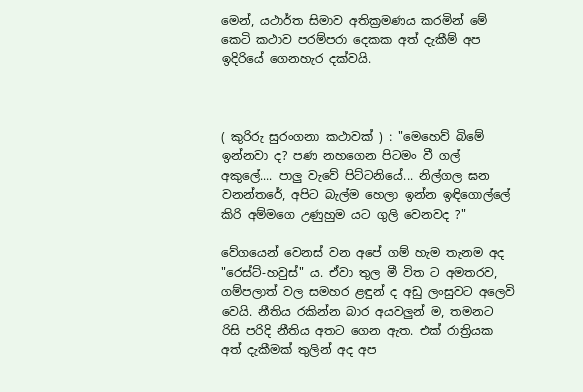මෙන්, යථාර්ත සිමාව අතික්‍රමණය කරමින් මේ කෙටි කථාව පරම්පරා දෙකක අත් දැකීම් අප ඉදිරියේ ගෙනහැර දක්වයි.



( කුරිරු සුරංගනා කථාවක් ) : "මෙහෙව් බිමේ ඉන්නවා ද? පණ නහගෙන පිටමං වී ගල් අකුලේ.... පාලු වැවේ පිට්ටනියේ... නිල්ගල ඝන වනන්තරේ, අපිට බැල්ම හෙලා ඉන්න ඉඳිගොල්ලේ කිරි අම්මගෙ උණුහුම යට ගුලි වෙනවද ?"

වේගයෙන් වෙනස් වන අපේ ගම් හැම තැනම අද "රෙස්ට්-හවුස්" ය. ඒවා තුල මී විත ට අමතරව, ගම්පලාත් වල සමහර ළඳුන් ද අඩු ලංසුවට අලෙවි වෙයි. නීතිය රකින්න බාර අයවලුන් ම, තමනට රිසි පරිදි නීතිය අතට ගෙන ඇත. එක් රාත්‍රියක අත් දැකීමක් තුලින් අද අප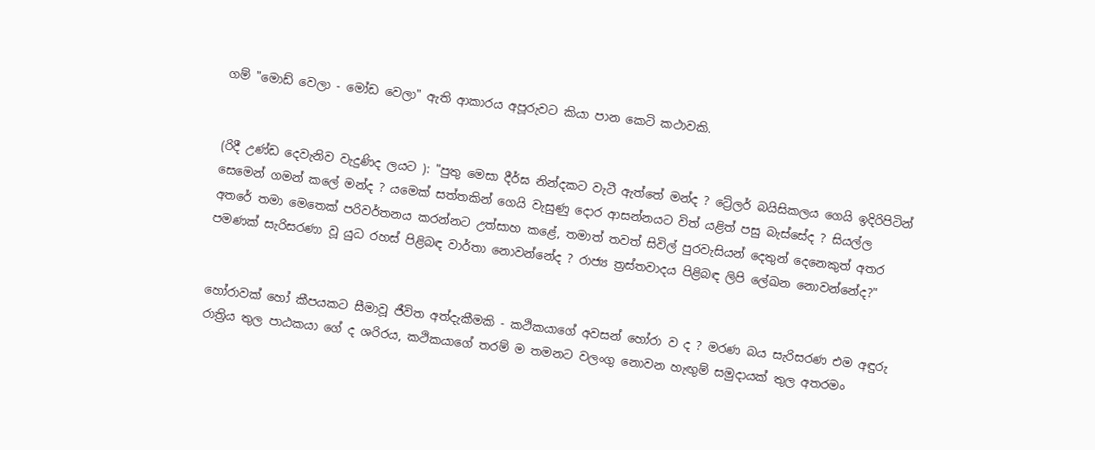ගම් "මොඩ් වෙලා - මෝඩ වෙලා" ඇති ආකාරය අපූරුවට කියා පාන කෙටි කථාවකි.


(රිදී උණ්ඩ දෙවැනිව වැදුණිද ලයට ): "පුතු මෙසා දීර්ඝ නින්දකට වැටී ඇත්තේ මන්ද ? ට්‍රේලර් බයිසිකලය ගෙයි ඉදිරිපිටින් සෙමෙන් ගමන් කලේ මන්ද ? යමෙක් සත්තකින් ගෙයි වැසුණු දොර ආසන්නයට විත් යළිත් පසු බැස්සේද ? සියල්ල අතරේ තමා මෙතෙක් පරිවර්තනය කරන්නට උත්සාහ කළේ, තමාත් තවත් සිවිල් පුරවැසියන් දෙතුන් දෙනෙකුත් අතර පමණක් සැරිසරණා වූ යුධ රහස් පිළිබඳ වාර්තා නොවන්නේද ? රාජ්‍ය ත්‍රස්තවාදය පිළිබඳ ලිපි ලේඛන නොවන්නේද?"


හෝරාවක් හෝ කීපයකට සීමාවූ ජීවිත අත්දැකීමකි - කථිකයාගේ අවසන් හෝරා ව ද ? මරණ බය සැරිසරණ එම අඳුරු රාත්‍රිය තුල පාඨකයා ගේ ද ශරිරය, කථිකයාගේ තරම් ම තමනට වලංගු නොවන හැඟුම් සමුදායක් තුල අතරමං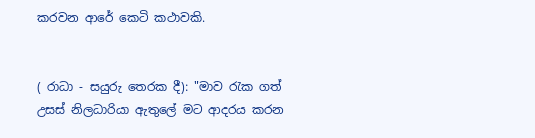කරවන ආරේ කෙටි කථාවකි.


( රාධා - සයුරු තෙරක දී): "මාව රැක ගත් උසස් නිලධාරියා ඇතුලේ මට ආදරය කරන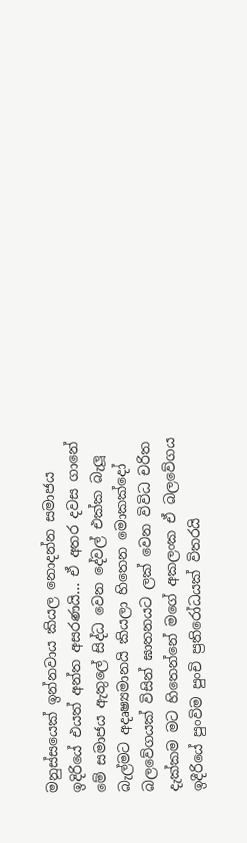මනුස්සයෙක් ඉන්නවාය කියල නොදන්න සමාජය ඉදිරියේ එයත් අන්ත අසරණයි... ඒ අතර දවස ගානේ මේ සමාජය ඇතුලේ සිද්ධ වෙන දේවල් එක්ක බැලූ බැල්මට අදෘෂ්‍යමානයි කියලා හිතෙන මොකක්දෝ බලවේගයක් විසින් ඝාතනයට ලක් වෙන විවිධ චරිත දැක්කම මට හිතෙන්නේ මගේ අකලංක ඒ බලවේගය ඉදීරියේ පුංවිම පුංචි ප්‍රතිරෝධයක් විතරයි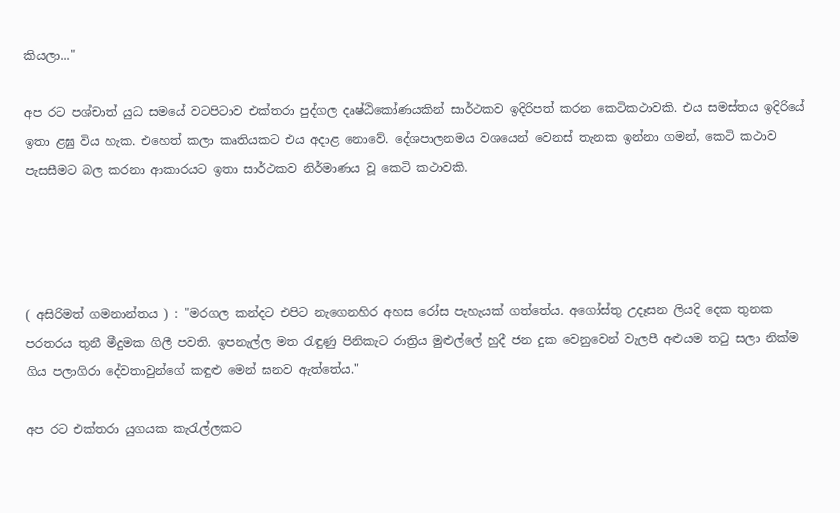කියලා..."

අප රට පශ්චාත් යුධ සමයේ වටපිටාව එක්තරා පුද්ගල දෘෂ්ඨිකෝණයකින් සාර්ථකව ඉදිරිපත් කරන කෙටිකථාවකි. එය සමස්තය ඉදිරියේ ඉතා ළඝු විය හැක. එහෙත් කලා කෘතියකට එය අදාළ නොවේ. දේශපාලනමය වශයෙන් වෙනස් තැනක ඉන්නා ගමන්, කෙටි කථාව පැසසීමට බල කරනා ආකාරයට ඉතා සාර්ථකව නිර්මාණය වූ කෙටි කථාවකි.




( අසිරිමත් ගමනාන්තය ) : "මරගල කන්දට එපිට නැගෙනහිර අහස රෝස පැහැයක් ගත්තේය. අගෝස්තු උදෑසන ලියදි දෙක තුනක පරතරය තුනී මීදුමක ගිලී පවති. ඉපනැල්ල මත රැඳුණු පිනිකැට රාත්‍රිය මුළුල්ලේ හුදී ජන දුක වෙනුවෙන් වැලපී අළුයම තටු සලා නික්ම ගිය පලාගිරා දේවතාවුන්ගේ කඳුළු මෙන් ඝනව ඇත්තේය."

අප රට එක්තරා යුගයක කැරැල්ලකට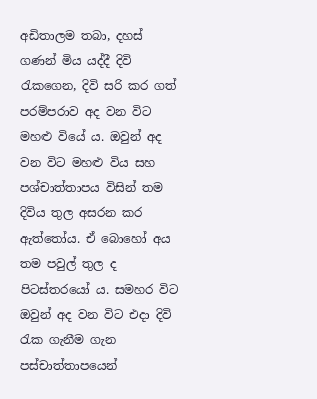අඩිතාලම තබා, දහස් ගණන් මිය යද්දී දිවි රැකගෙන, දිවි සරි කර ගත් පරම්පරාව අද වන විට  මහළු වියේ ය. ඔවුන් අද වන විට මහළු විය සහ පශ්චාත්තාපය විසින් තම දිවිය තුල අසරන කර ඇත්තෝය. ඒ බොහෝ අය තම පවුල් තුල ද පිටස්තරයෝ ය. සමහර විට ඔවුන් අද වන විට එදා දිවි රැක ගැනීම ගැන පස්චාත්තාපයෙන්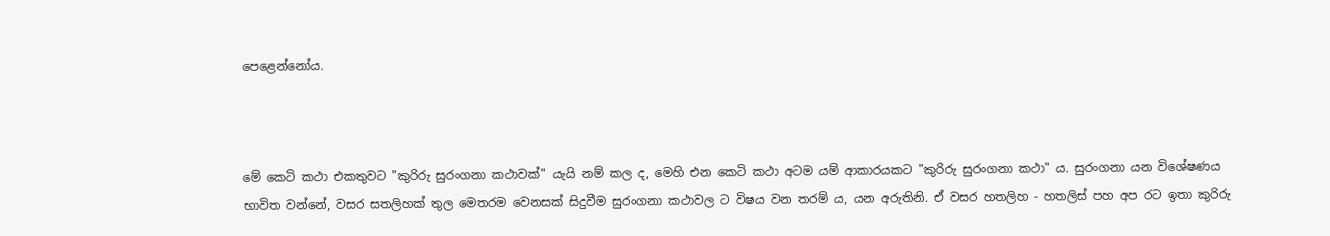පෙළෙන්නෝය.



මේ කෙටි කථා එකතුවට "කුරිරු සුරංගනා කථාවක්" යැයි නම් කල ද, මෙහි එන කෙටි කථා අටම යම් ආකාරයකට "කුරිරු සුරංගනා කථා" ය. සුරංගනා යන විශේෂණය භාවිත වන්නේ, වසර සතලිහක් තුල මෙතරම වෙනසක් සිදුවීම සුරංගනා කථාවල ට විෂය වන තරම් ය, යන අරුතිනි. ඒ වසර හතලිහ - හතලිස් පහ අප රට ඉතා කුරිරු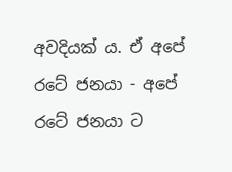අවදියක් ය. ඒ අපේ රටේ ජනයා - අපේ රටේ ජනයා ට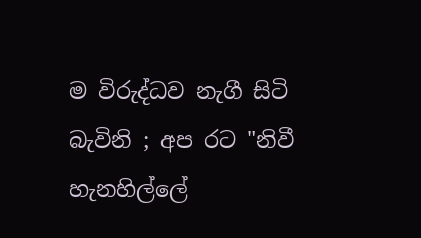ම විරුද්ධව නැගී සිටි බැවිනි ; අප රට "නිවී හැනහිල්ලේ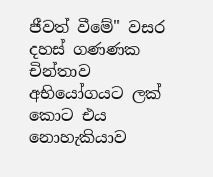ජීවත් වීමේ" වසර දහස් ගණණක චින්තාව අභියෝගයට ලක් කොට එය නොහැකියාව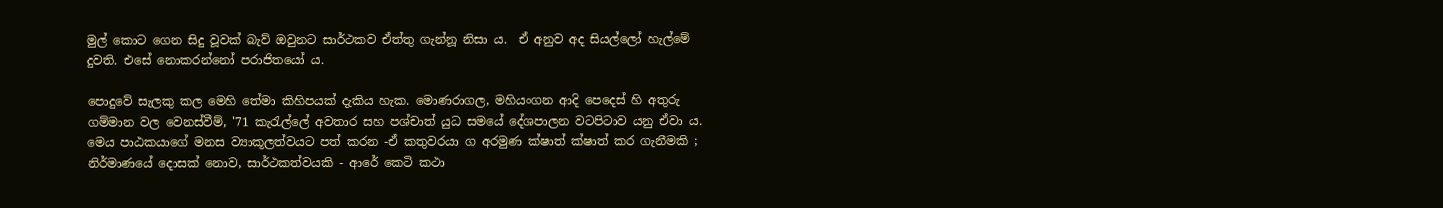මුල් කොට ගෙන සිදු වූවක් බැව් ඔවුනට සාර්ථකව ඒත්තු ගැන්නූ නිසා ය.  ඒ අනුව අද සියල්ලෝ හැල්මේ දුවති. එසේ නොකරන්නෝ පරාජිතයෝ ය.

පොදුවේ සැලකු කල මෙහි තේමා කිහිපයක් දැකිය හැක. මොණරාගල, මහියංගන ආදි පෙදෙස් හි අතුරු ගම්මාන වල වෙනස්වීම්, '71 කැරැල්ලේ අවතාර සහ පශ්චාත් යුධ සමයේ දේශපාලන වටපිටාව යනු ඒවා ය. මෙය පාඨකයාගේ මනස ව්‍යාකූලත්වයට පත් කරන -ඒ කතුවරයා ග අරමුණ ක්ෂාත් ක්ෂාත් කර ගැනීමකි ; නිර්මාණයේ දොසක් නොව, සාර්ථකත්වයකි - ආරේ කෙටි කථා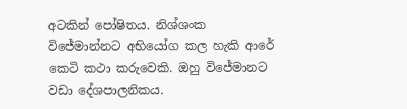අටකින් පෝෂිතය. නිශ්ශංක විජේමාන්නට අභියෝග කල හැකි ආරේ කෙටි කථා කරුවෙකි. ඔහු විජේමානට වඩා දේශපාලනිකය.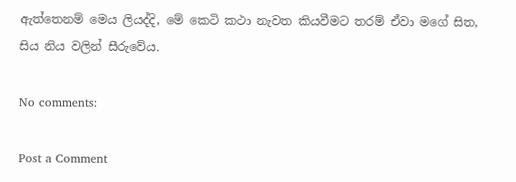ඇත්තෙනම් මෙය ලියද්දි, මේ කෙටි කථා නැවත කියවීමට තරම් ඒවා මගේ සිත, සිය නිය වලින් සීරුවේය.

No comments:

Post a Comment